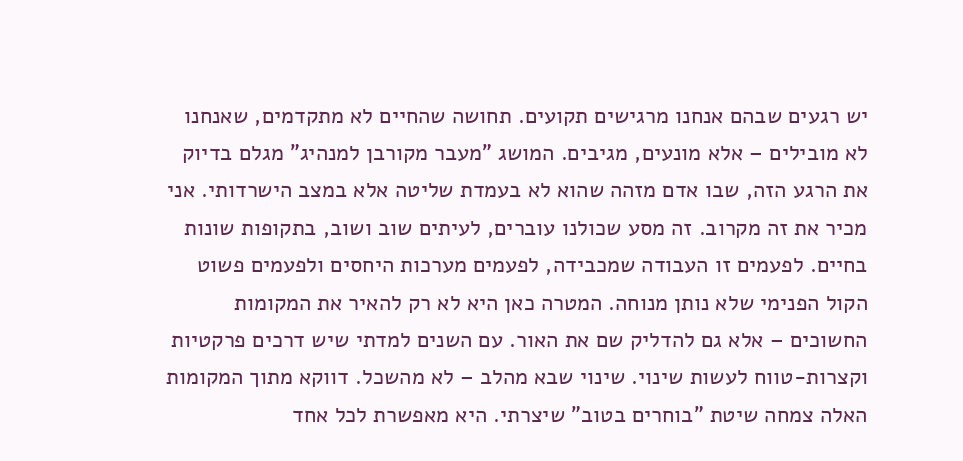יש רגעים שבהם אנחנו מרגישים תקועים. תחושה שהחיים לא מתקדמים, שאנחנו לא מובילים – אלא מונעים, מגיבים. המושג "מעבר מקורבן למנהיג" מגלם בדיוק את הרגע הזה, שבו אדם מזהה שהוא לא בעמדת שליטה אלא במצב הישרדותי. אני מכיר את זה מקרוב. זה מסע שכולנו עוברים, לעיתים שוב ושוב, בתקופות שונות בחיים. לפעמים זו העבודה שמכבידה, לפעמים מערכות היחסים ולפעמים פשוט הקול הפנימי שלא נותן מנוחה. המטרה כאן היא לא רק להאיר את המקומות החשוכים – אלא גם להדליק שם את האור. עם השנים למדתי שיש דרכים פרקטיות וקצרות-טווח לעשות שינוי. שינוי שבא מהלב – לא מהשכל. דווקא מתוך המקומות האלה צמחה שיטת "בוחרים בטוב" שיצרתי. היא מאפשרת לכל אחד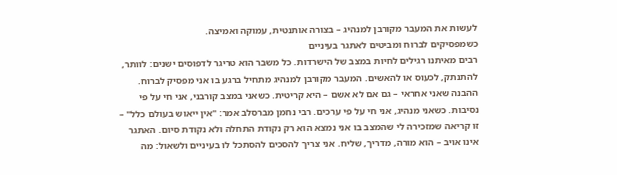לעשות את המעבר מקורבן למנהיג – בצורה אותנטית, עמוקה ואמיצה.
כשמפסיקים לברוח ומביטים לאתגר בעיניים
רבים מאיתנו רגילים לחיות במצב של הישרדות. כל משבר הוא טריגר לדפוסים ישנים: לוותר, להתנתק, לכעוס או להאשים. המעבר מקורבן למנהיג מתחיל ברגע בו אני מפסיק לברוח. ההבנה שאני אחראי – גם אם לא אשם – היא קריטית. כשאני במצב קורבני, אני חי על פי נסיבות. כשאני מנהיג, אני חי על פי ערכים. רבי נחמן מברסלב אמר: "אין ייאוש בעולם כלל" – זו קריאה שמזכירה לי שהמצב בו אני נמצא הוא רק נקודת התחלה ולא נקודת סיום. האתגר אינו אויב – הוא מורה, מדריך, שליח. אני צריך להסכים להסתכל לו בעיניים ולשאול: מה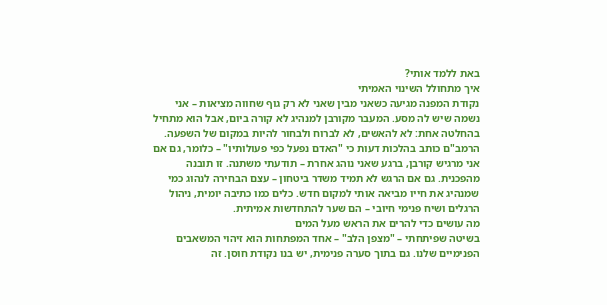באת ללמד אותי?
איך מתחולל השינוי האמיתי
נקודת המפנה מגיעה כשאני מבין שאני לא רק גוף שחווה מציאות – אני נשמה שיש לה מסע. המעבר מקורבן למנהיג לא קורה ביום, אבל הוא מתחיל בהחלטה אחת: לא להאשים, לא לברוח ולבחור להיות במקום של השפעה. הרמב"ם כותב בהלכות דעות כי "האדם נפעל כפי פעולותיו" – כלומר, גם אם אני מרגיש קורבן, ברגע שאני נוהג אחרת – תודעתי משתנה. זו תובנה מהפכנית. גם אם הרגש לא תמיד משדר ביטחון – עצם הבחירה לנהוג כמי שמנהיג את חייו מביאה אותי למקום חדש. כלים כמו כתיבה יומית, ניהול הרגלים ושיח פנימי חיובי – הם שער להתחדשות אמיתית.
מה עושים כדי להרים את הראש מעל המים
בשיטה שפיתחתי – "מצפן הלב" – אחד המפתחות הוא זיהוי המשאבים הפנימיים שלנו. גם בתוך סערה פנימית, יש בנו נקודת חוסן. זה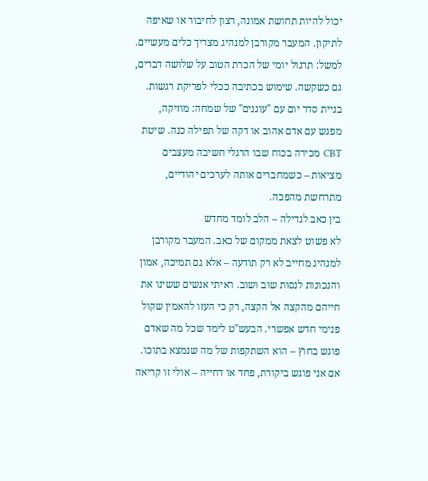יכול להיות תחושת אמונה, רצון לחיבור או שאיפה לתיקון. המעבר מקורבן למנהיג מצריך כלים מעשיים. למשל: תרגול יומי של הכרת הטוב על שלושה דברים, גם כשקשה. שימוש בכתיבה ככלי לפריקת רגשות. בניית סדר יום עם "עוגנים" של שמחה: מוזיקה, מפגש עם אדם אהוב או דקה של תפילה כנה. שיטת CBT מכירה בכוח שבו הרגלי חשיבה מעצבים מציאות – כשמחברים אותה לערכים יהודיים, מתרחשת מהפכה.
בין כאב לגדילה – הלב לומד מחדש
לא פשוט לצאת ממקום של כאב. המעבר מקורבן למנהיג מחייב לא רק תודעה – אלא גם תמיכה, אמון והנכונות לנסות שוב ושוב. ראיתי אנשים ששינו את חייהם מהקצה אל הקצה, רק כי העזו להאמין שקול פנימי חדש אפשרי. הבעש"ט לימד שכל מה שאדם פוגש בחוץ – הוא השתקפות של מה שנמצא בתוכו. אם אני פוגש ביקורת, פחד או דחייה – אולי זו קריאה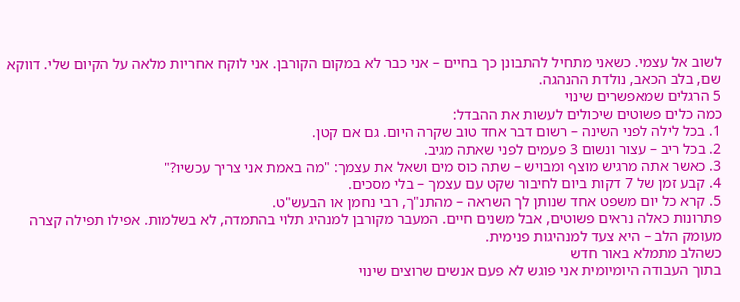לשוב אל עצמי. כשאני מתחיל להתבונן כך בחיים – אני כבר לא במקום הקורבן. אני לוקח אחריות מלאה על הקיום שלי. דווקא שם, בלב הכאב, נולדת ההנהגה.
5 הרגלים שמאפשרים שינוי
כמה כלים פשוטים שיכולים לעשות את ההבדל:
1. בכל לילה לפני השינה – רשום דבר אחד טוב שקרה היום. גם אם קטן.
2. בכל ריב – עצור ונשום 3 פעמים לפני שאתה מגיב.
3. כאשר אתה מרגיש מוצף ומבויש – שתה כוס מים ושאל את עצמך: "מה באמת אני צריך עכשיו?"
4. קבע זמן של 7 דקות ביום לחיבור שקט עם עצמך – בלי מסכים.
5. קרא כל יום משפט אחד שנותן לך השראה – מהתנ"ך, רבי נחמן או הבעש"ט.
פתרונות כאלה נראים פשוטים, אבל משנים חיים. המעבר מקורבן למנהיג תלוי בהתמדה, לא בשלמות. אפילו תפילה קצרה מעומק הלב – היא צעד למנהיגות פנימית.
כשהלב מתמלא באור חדש
בתוך העבודה היומיומית אני פוגש לא פעם אנשים שרוצים שינוי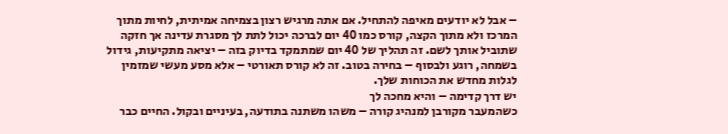– אבל לא יודעים מאיפה להתחיל. אם אתה מרגיש רצון בצמיחה אמיתית, לחיות מתוך המרכז ולא מתוך הקצה, קורס כמו 40 יום לברכה יכול לתת לך מסגרת עדינה אך חזקה שתוביל אותך לשם. זה תהליך של 40 יום שמתמקד בדיוק בזה – יציאה מתקיעות, גידול בשמחה, רוגע ולבסוף – בחירה בטוב. זה לא קורס תאורטי – אלא מסע מעשי שמזמין לגלות מחדש את הכוחות שלך.
יש דרך קדימה – והיא מחכה לך
כשהמעבר מקורבן למנהיג קורה – משהו משתנה בתודעה, בעיניים ובקול. החיים כבר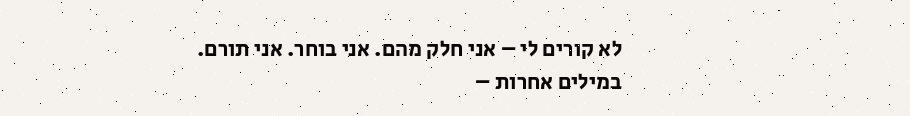לא קורים לי – אני חלק מהם. אני בוחר. אני תורם. במילים אחרות –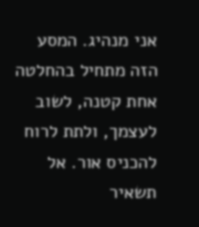אני מנהיג. המסע הזה מתחיל בהחלטה אחת קטנה, לשוב לעצמך, ולתת לרוח להכניס אור. אל תשאיר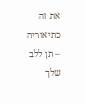את זה כתיאוריה – תן ללב שלך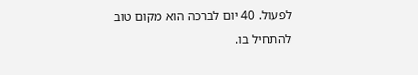לפעול. 40 יום לברכה הוא מקום טוב להתחיל בו.